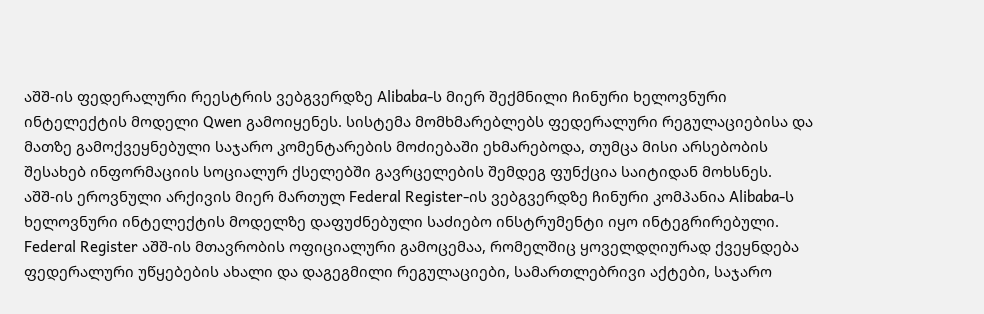აშშ-ის ფედერალური რეესტრის ვებგვერდზე Alibaba-ს მიერ შექმნილი ჩინური ხელოვნური ინტელექტის მოდელი Qwen გამოიყენეს. სისტემა მომხმარებლებს ფედერალური რეგულაციებისა და მათზე გამოქვეყნებული საჯარო კომენტარების მოძიებაში ეხმარებოდა, თუმცა მისი არსებობის შესახებ ინფორმაციის სოციალურ ქსელებში გავრცელების შემდეგ ფუნქცია საიტიდან მოხსნეს.
აშშ-ის ეროვნული არქივის მიერ მართულ Federal Register-ის ვებგვერდზე ჩინური კომპანია Alibaba-ს ხელოვნური ინტელექტის მოდელზე დაფუძნებული საძიებო ინსტრუმენტი იყო ინტეგრირებული.
Federal Register აშშ-ის მთავრობის ოფიციალური გამოცემაა, რომელშიც ყოველდღიურად ქვეყნდება ფედერალური უწყებების ახალი და დაგეგმილი რეგულაციები, სამართლებრივი აქტები, საჯარო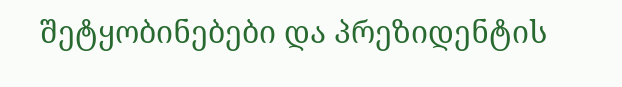შეტყობინებები და პრეზიდენტის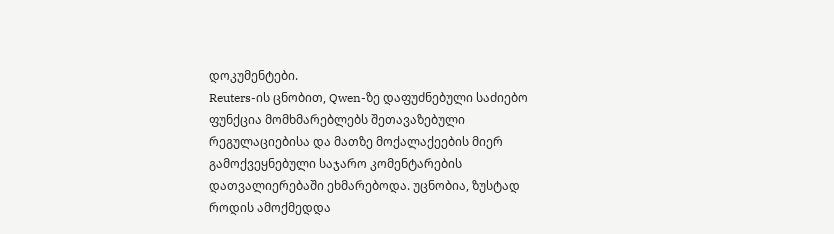დოკუმენტები.
Reuters-ის ცნობით, Qwen-ზე დაფუძნებული საძიებო ფუნქცია მომხმარებლებს შეთავაზებული რეგულაციებისა და მათზე მოქალაქეების მიერ გამოქვეყნებული საჯარო კომენტარების დათვალიერებაში ეხმარებოდა. უცნობია, ზუსტად როდის ამოქმედდა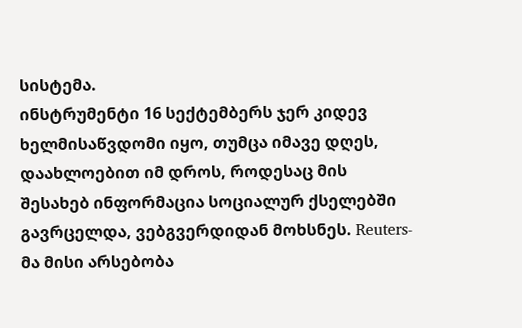სისტემა.
ინსტრუმენტი 16 სექტემბერს ჯერ კიდევ ხელმისაწვდომი იყო, თუმცა იმავე დღეს, დაახლოებით იმ დროს, როდესაც მის შესახებ ინფორმაცია სოციალურ ქსელებში გავრცელდა, ვებგვერდიდან მოხსნეს. Reuters-მა მისი არსებობა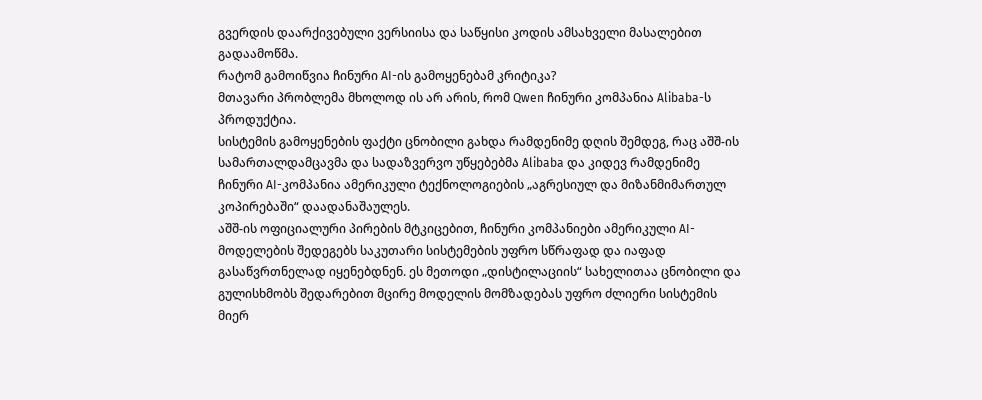გვერდის დაარქივებული ვერსიისა და საწყისი კოდის ამსახველი მასალებით გადაამოწმა.
რატომ გამოიწვია ჩინური AI-ის გამოყენებამ კრიტიკა?
მთავარი პრობლემა მხოლოდ ის არ არის, რომ Qwen ჩინური კომპანია Alibaba-ს პროდუქტია.
სისტემის გამოყენების ფაქტი ცნობილი გახდა რამდენიმე დღის შემდეგ, რაც აშშ-ის სამართალდამცავმა და სადაზვერვო უწყებებმა Alibaba და კიდევ რამდენიმე ჩინური AI-კომპანია ამერიკული ტექნოლოგიების „აგრესიულ და მიზანმიმართულ კოპირებაში“ დაადანაშაულეს.
აშშ-ის ოფიციალური პირების მტკიცებით, ჩინური კომპანიები ამერიკული AI-მოდელების შედეგებს საკუთარი სისტემების უფრო სწრაფად და იაფად გასაწვრთნელად იყენებდნენ. ეს მეთოდი „დისტილაციის“ სახელითაა ცნობილი და გულისხმობს შედარებით მცირე მოდელის მომზადებას უფრო ძლიერი სისტემის მიერ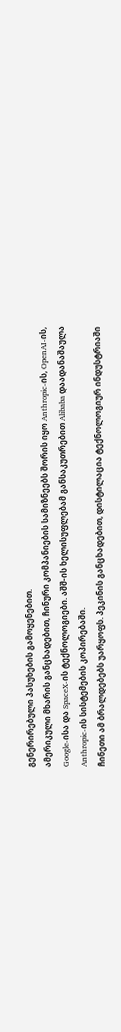გენერირებული პასუხების გამოყენებით.
ამერიკული მხარის განცხადებით, ჩინური კომპანიების სამიზნეებს შორის იყო Anthropic-ის, OpenAI-ის, Google-ისა და SpaceX-ის ტექნოლოგიები. აშშ-ის ხელისუფლებამ განსაკუთრებით Alibaba დაადანაშაულა Anthropic-ის სისტემების კოპირებაში.
ჩინეთი ამ ბრალდებებს უარყოფს. პეკინის განცხადებით, დისტილაცია ტექნოლოგიურ ინდუსტრიაში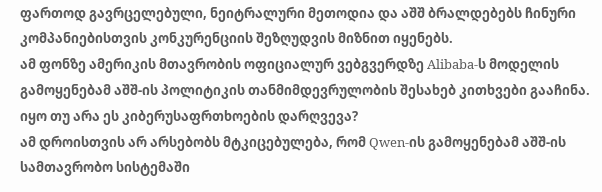ფართოდ გავრცელებული, ნეიტრალური მეთოდია და აშშ ბრალდებებს ჩინური კომპანიებისთვის კონკურენციის შეზღუდვის მიზნით იყენებს.
ამ ფონზე ამერიკის მთავრობის ოფიციალურ ვებგვერდზე Alibaba-ს მოდელის გამოყენებამ აშშ-ის პოლიტიკის თანმიმდევრულობის შესახებ კითხვები გააჩინა.
იყო თუ არა ეს კიბერუსაფრთხოების დარღვევა?
ამ დროისთვის არ არსებობს მტკიცებულება, რომ Qwen-ის გამოყენებამ აშშ-ის სამთავრობო სისტემაში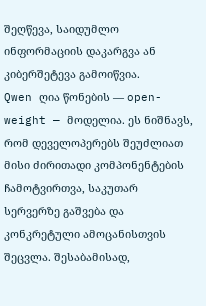შეღწევა, საიდუმლო ინფორმაციის დაკარგვა ან კიბერშეტევა გამოიწვია.
Qwen ღია წონების — open-weight — მოდელია. ეს ნიშნავს, რომ დეველოპერებს შეუძლიათ მისი ძირითადი კომპონენტების ჩამოტვირთვა, საკუთარ სერვერზე გაშვება და კონკრეტული ამოცანისთვის შეცვლა. შესაბამისად,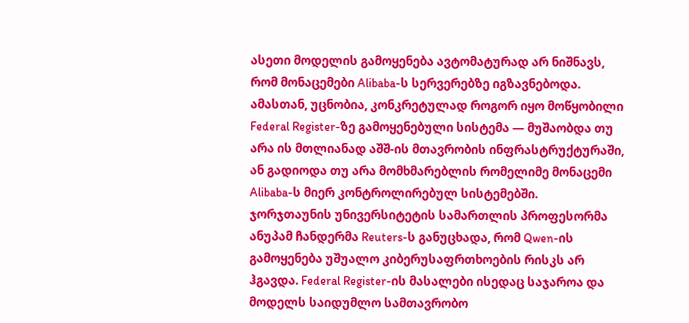ასეთი მოდელის გამოყენება ავტომატურად არ ნიშნავს, რომ მონაცემები Alibaba-ს სერვერებზე იგზავნებოდა.
ამასთან, უცნობია, კონკრეტულად როგორ იყო მოწყობილი Federal Register-ზე გამოყენებული სისტემა — მუშაობდა თუ არა ის მთლიანად აშშ-ის მთავრობის ინფრასტრუქტურაში, ან გადიოდა თუ არა მომხმარებლის რომელიმე მონაცემი Alibaba-ს მიერ კონტროლირებულ სისტემებში.
ჯორჯთაუნის უნივერსიტეტის სამართლის პროფესორმა ანუპამ ჩანდერმა Reuters-ს განუცხადა, რომ Qwen-ის გამოყენება უშუალო კიბერუსაფრთხოების რისკს არ ჰგავდა. Federal Register-ის მასალები ისედაც საჯაროა და მოდელს საიდუმლო სამთავრობო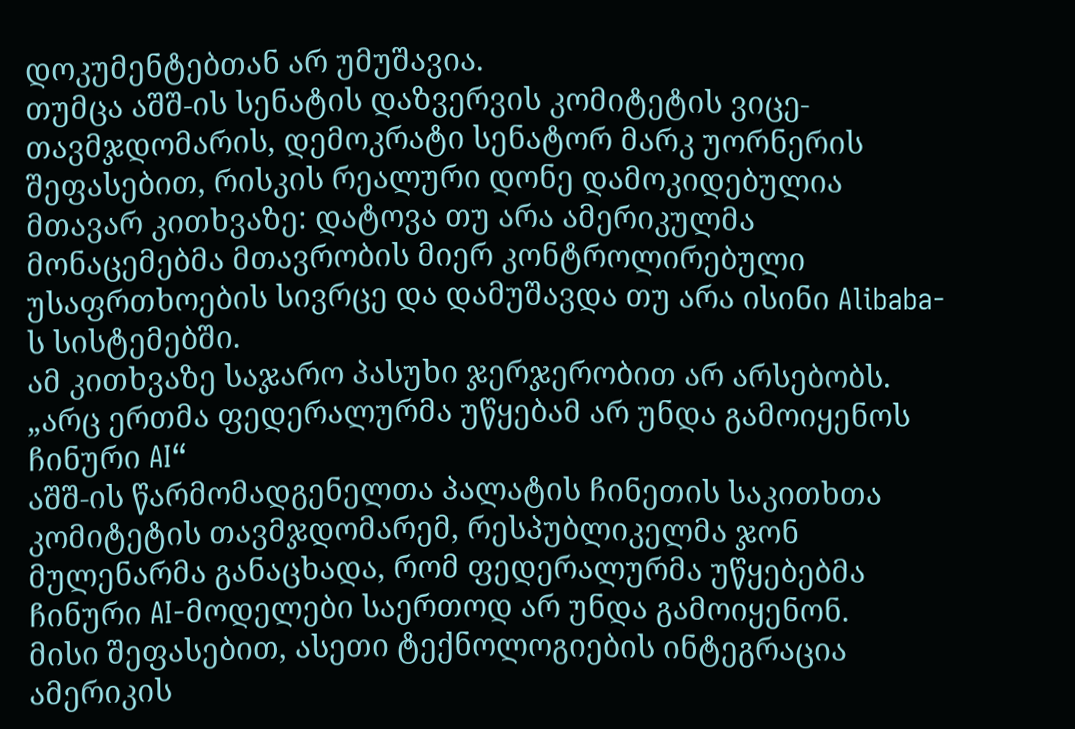დოკუმენტებთან არ უმუშავია.
თუმცა აშშ-ის სენატის დაზვერვის კომიტეტის ვიცე-თავმჯდომარის, დემოკრატი სენატორ მარკ უორნერის შეფასებით, რისკის რეალური დონე დამოკიდებულია მთავარ კითხვაზე: დატოვა თუ არა ამერიკულმა მონაცემებმა მთავრობის მიერ კონტროლირებული უსაფრთხოების სივრცე და დამუშავდა თუ არა ისინი Alibaba-ს სისტემებში.
ამ კითხვაზე საჯარო პასუხი ჯერჯერობით არ არსებობს.
„არც ერთმა ფედერალურმა უწყებამ არ უნდა გამოიყენოს ჩინური AI“
აშშ-ის წარმომადგენელთა პალატის ჩინეთის საკითხთა კომიტეტის თავმჯდომარემ, რესპუბლიკელმა ჯონ მულენარმა განაცხადა, რომ ფედერალურმა უწყებებმა ჩინური AI-მოდელები საერთოდ არ უნდა გამოიყენონ.
მისი შეფასებით, ასეთი ტექნოლოგიების ინტეგრაცია ამერიკის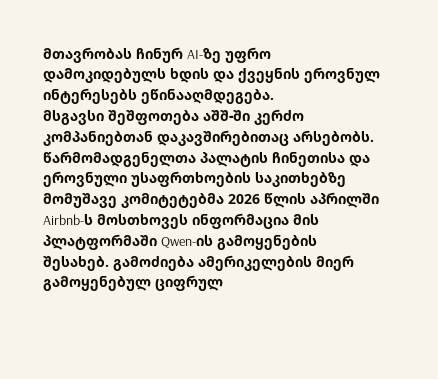მთავრობას ჩინურ AI-ზე უფრო დამოკიდებულს ხდის და ქვეყნის ეროვნულ ინტერესებს ეწინააღმდეგება.
მსგავსი შეშფოთება აშშ-ში კერძო კომპანიებთან დაკავშირებითაც არსებობს. წარმომადგენელთა პალატის ჩინეთისა და ეროვნული უსაფრთხოების საკითხებზე მომუშავე კომიტეტებმა 2026 წლის აპრილში Airbnb-ს მოსთხოვეს ინფორმაცია მის პლატფორმაში Qwen-ის გამოყენების შესახებ. გამოძიება ამერიკელების მიერ გამოყენებულ ციფრულ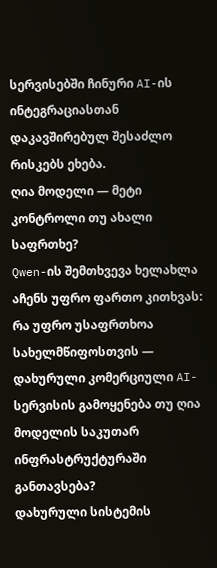სერვისებში ჩინური AI-ის ინტეგრაციასთან დაკავშირებულ შესაძლო რისკებს ეხება.
ღია მოდელი — მეტი კონტროლი თუ ახალი საფრთხე?
Qwen-ის შემთხვევა ხელახლა აჩენს უფრო ფართო კითხვას: რა უფრო უსაფრთხოა სახელმწიფოსთვის — დახურული კომერციული AI-სერვისის გამოყენება თუ ღია მოდელის საკუთარ ინფრასტრუქტურაში განთავსება?
დახურული სისტემის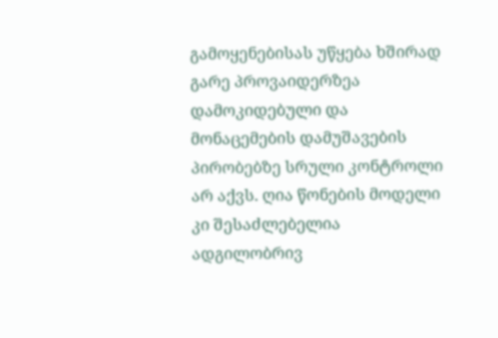გამოყენებისას უწყება ხშირად გარე პროვაიდერზეა დამოკიდებული და მონაცემების დამუშავების პირობებზე სრული კონტროლი არ აქვს. ღია წონების მოდელი კი შესაძლებელია ადგილობრივ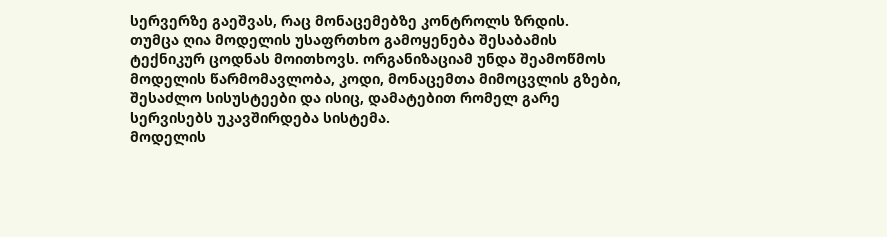სერვერზე გაეშვას, რაც მონაცემებზე კონტროლს ზრდის.
თუმცა ღია მოდელის უსაფრთხო გამოყენება შესაბამის ტექნიკურ ცოდნას მოითხოვს. ორგანიზაციამ უნდა შეამოწმოს მოდელის წარმომავლობა, კოდი, მონაცემთა მიმოცვლის გზები, შესაძლო სისუსტეები და ისიც, დამატებით რომელ გარე სერვისებს უკავშირდება სისტემა.
მოდელის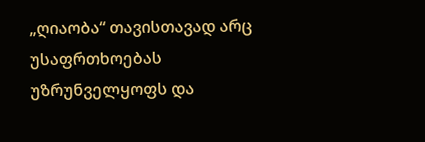„ღიაობა“ თავისთავად არც უსაფრთხოებას უზრუნველყოფს და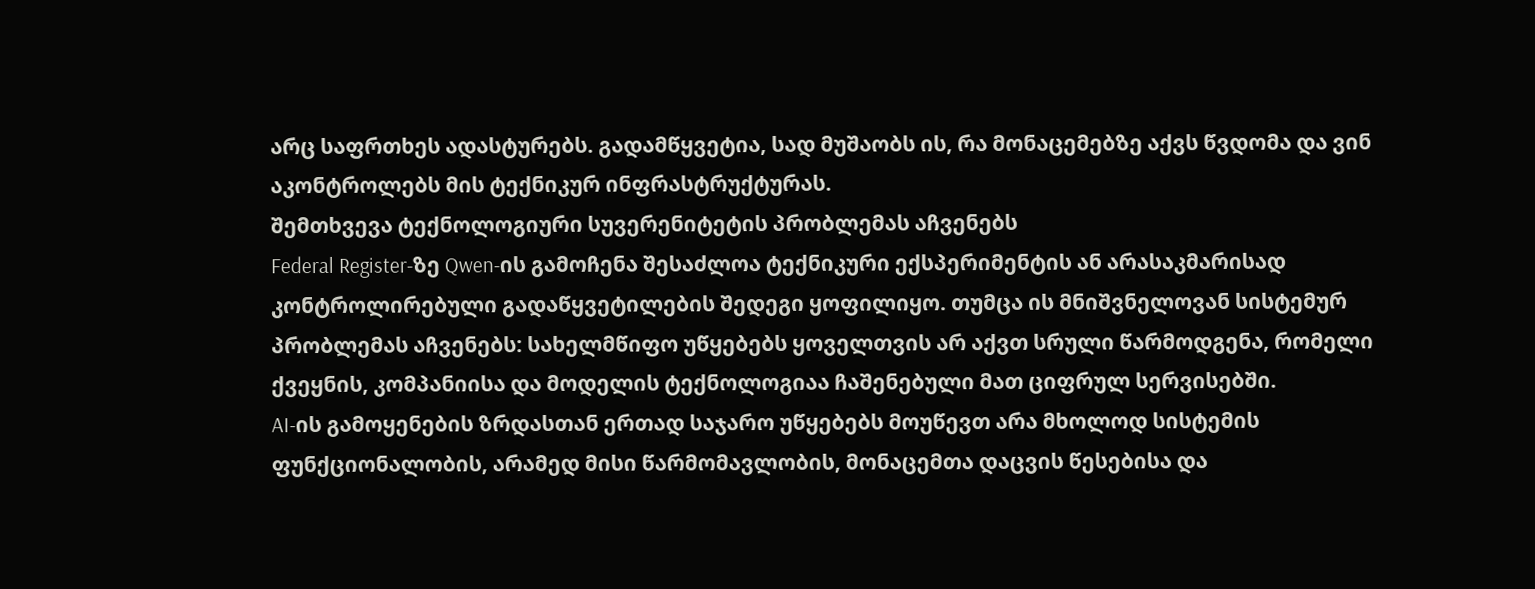არც საფრთხეს ადასტურებს. გადამწყვეტია, სად მუშაობს ის, რა მონაცემებზე აქვს წვდომა და ვინ აკონტროლებს მის ტექნიკურ ინფრასტრუქტურას.
შემთხვევა ტექნოლოგიური სუვერენიტეტის პრობლემას აჩვენებს
Federal Register-ზე Qwen-ის გამოჩენა შესაძლოა ტექნიკური ექსპერიმენტის ან არასაკმარისად კონტროლირებული გადაწყვეტილების შედეგი ყოფილიყო. თუმცა ის მნიშვნელოვან სისტემურ პრობლემას აჩვენებს: სახელმწიფო უწყებებს ყოველთვის არ აქვთ სრული წარმოდგენა, რომელი ქვეყნის, კომპანიისა და მოდელის ტექნოლოგიაა ჩაშენებული მათ ციფრულ სერვისებში.
AI-ის გამოყენების ზრდასთან ერთად საჯარო უწყებებს მოუწევთ არა მხოლოდ სისტემის ფუნქციონალობის, არამედ მისი წარმომავლობის, მონაცემთა დაცვის წესებისა და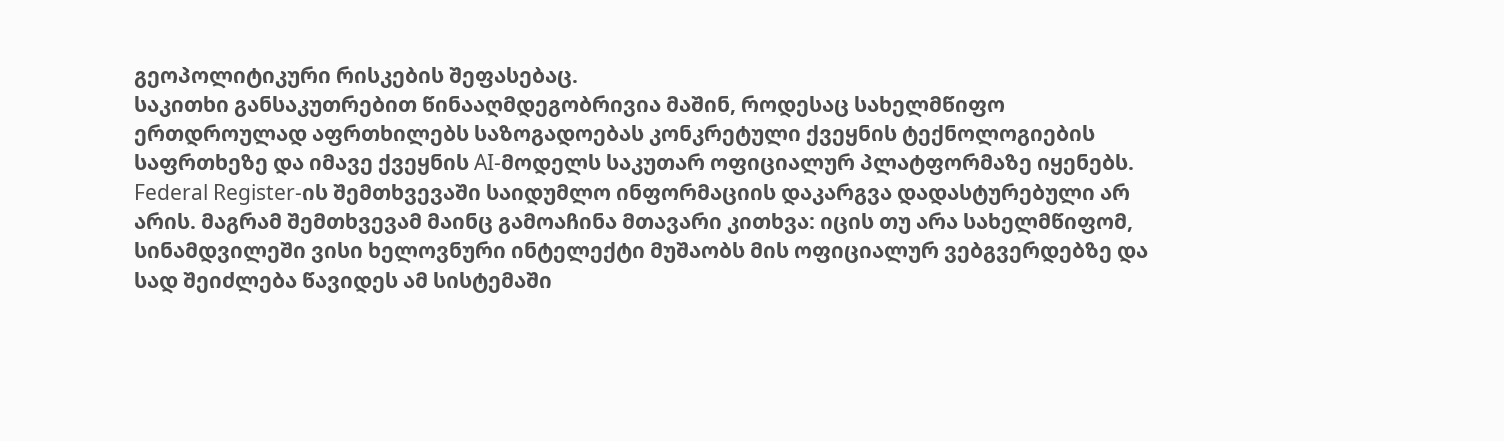გეოპოლიტიკური რისკების შეფასებაც.
საკითხი განსაკუთრებით წინააღმდეგობრივია მაშინ, როდესაც სახელმწიფო ერთდროულად აფრთხილებს საზოგადოებას კონკრეტული ქვეყნის ტექნოლოგიების საფრთხეზე და იმავე ქვეყნის AI-მოდელს საკუთარ ოფიციალურ პლატფორმაზე იყენებს.
Federal Register-ის შემთხვევაში საიდუმლო ინფორმაციის დაკარგვა დადასტურებული არ არის. მაგრამ შემთხვევამ მაინც გამოაჩინა მთავარი კითხვა: იცის თუ არა სახელმწიფომ, სინამდვილეში ვისი ხელოვნური ინტელექტი მუშაობს მის ოფიციალურ ვებგვერდებზე და სად შეიძლება წავიდეს ამ სისტემაში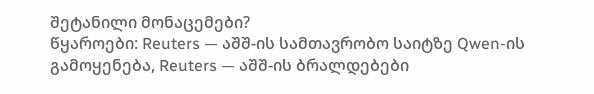შეტანილი მონაცემები?
წყაროები: Reuters — აშშ-ის სამთავრობო საიტზე Qwen-ის გამოყენება, Reuters — აშშ-ის ბრალდებები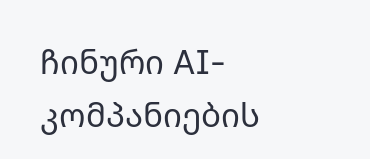ჩინური AI-კომპანიების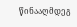წინააღმდეგ